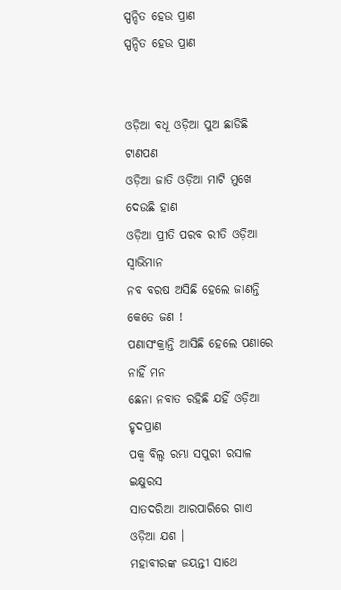ସ୍ପନ୍ଦିତ ହେଉ ପ୍ରାଣ
ସ୍ପନ୍ଦିତ ହେଉ ପ୍ରାଣ


ଓଡ଼ିଆ ବଧୂ ଓଡ଼ିଆ ପୁଅ ଛାଡିଛି ଟାଣପଣ
ଓଡ଼ିଆ ଜାତି ଓଡ଼ିଆ ମାଟି ମୁଖେ ଦେଉଛି ହାଣ
ଓଡ଼ିଆ ପ୍ରୀତି ପରବ ରୀତି ଓଡ଼ିଆ ସ୍ଵାଭିମାନ
ନବ ବରଷ ଅସିଛି ହେଲେ ଜାଣନ୍ତି କେତେ ଜଣ !
ପଣାସଂକ୍ରାନ୍ତି ଆସିଛି ହେଲେ ପଣାରେ ନାହିଁ ମନ
ଛେନା ନବାତ ରହିଛି ଯହିଁ ଓଡ଼ିଆ ହୃଦପ୍ରାଣ
ପକ୍ଵ ବିଲ୍ଵ ରମ୍ଭା ସପୁରୀ ରସାଳ ଇକ୍ଷୁରସ
ସାତଦରିଆ ଆରପାରିରେ ଗାଏ ଓଡ଼ିଆ ଯଶ ।
ମହାବୀରଙ୍କ ଜୟନ୍ତୀ ସାଥେ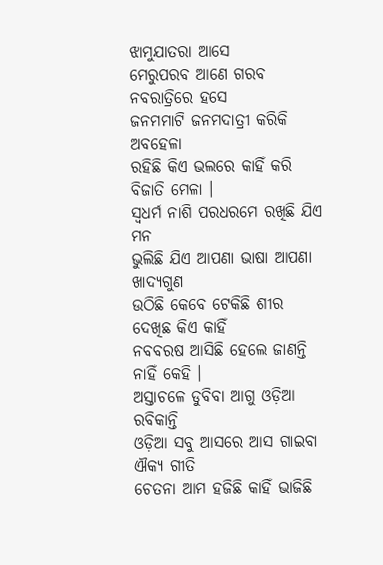ଝାମୁଯାତରା ଆସେ
ମେରୁପରବ ଆଣେ ଗରବ ନବରାତ୍ରିରେ ହସେ
ଜନମମାଟି ଜନମଦାତ୍ରୀ କରିକି ଅବହେଳା
ରହିଛି କିଏ ଭଲରେ କାହିଁ କରି ବିଜାତି ମେଳା ।
ସ୍ଵଧର୍ମ ନାଶି ପରଧରମେ ରଖିଛି ଯିଏ ମନ
ଭୁଲିଛି ଯିଏ ଆପଣା ଭାଷା ଆପଣା ଖାଦ୍ୟଗୁଣ
ଉଠିଛି କେବେ ଟେକିଛି ଶୀର ଦେଖିଛ କିଏ କାହିଁ
ନବବରଷ ଆସିଛି ହେଲେ ଜାଣନ୍ତି ନାହିଁ କେହି ।
ଅସ୍ତାଚଳେ ଡୁବିବା ଆଗୁ ଓଡ଼ିଆ ରବିକାନ୍ତି
ଓଡ଼ିଆ ସବୁ ଆସରେ ଆସ ଗାଇବା ଐକ୍ୟ ଗୀତି
ଚେତନା ଆମ ହଜିଛି କାହିଁ ଭାଜିଛି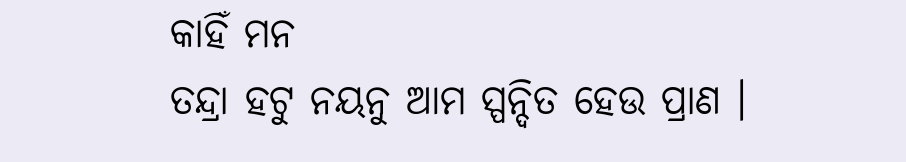କାହିଁ ମନ
ତନ୍ଦ୍ରା ହଟୁ ନୟନୁ ଆମ ସ୍ପନ୍ଦିତ ହେଉ ପ୍ରାଣ ।